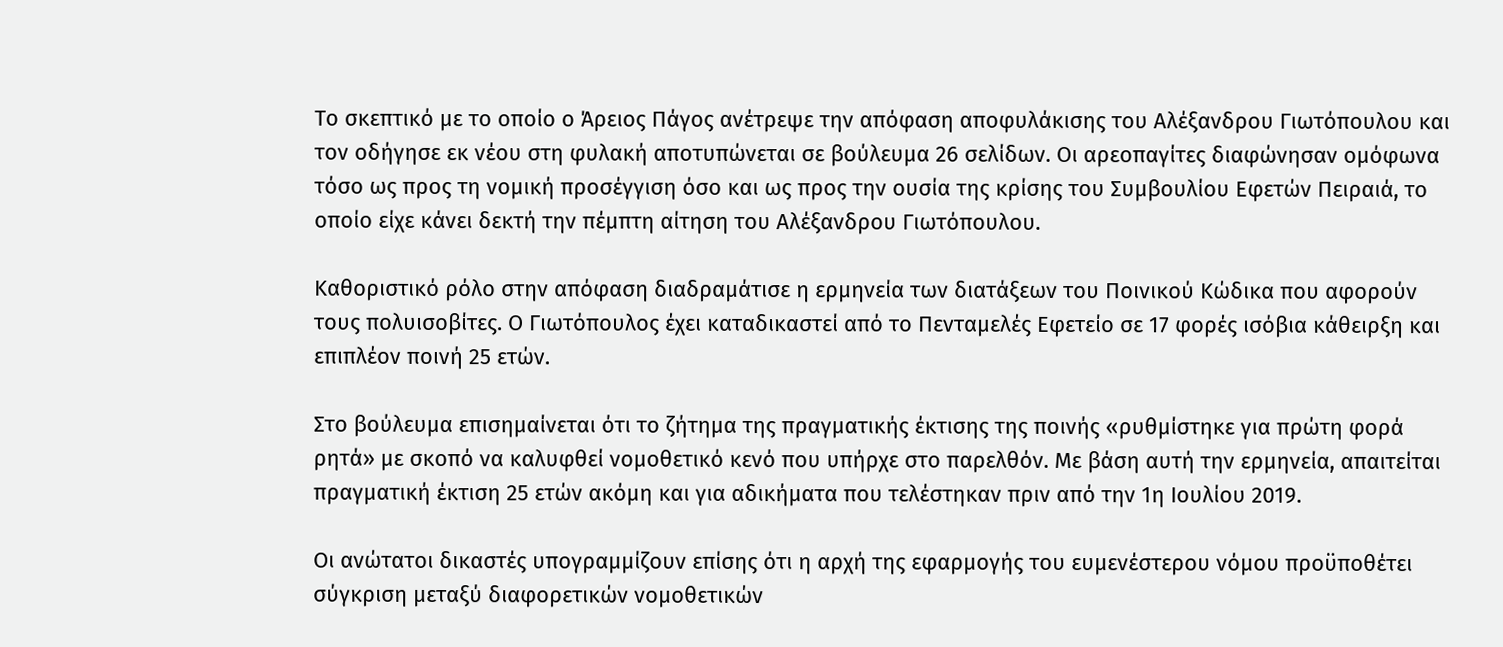Το σκεπτικό με το οποίο ο Άρειος Πάγος ανέτρεψε την απόφαση αποφυλάκισης του Αλέξανδρου Γιωτόπουλου και τον οδήγησε εκ νέου στη φυλακή αποτυπώνεται σε βούλευμα 26 σελίδων. Οι αρεοπαγίτες διαφώνησαν ομόφωνα τόσο ως προς τη νομική προσέγγιση όσο και ως προς την ουσία της κρίσης του Συμβουλίου Εφετών Πειραιά, το οποίο είχε κάνει δεκτή την πέμπτη αίτηση του Αλέξανδρου Γιωτόπουλου.

Καθοριστικό ρόλο στην απόφαση διαδραμάτισε η ερμηνεία των διατάξεων του Ποινικού Κώδικα που αφορούν τους πολυισοβίτες. Ο Γιωτόπουλος έχει καταδικαστεί από το Πενταμελές Εφετείο σε 17 φορές ισόβια κάθειρξη και επιπλέον ποινή 25 ετών.

Στο βούλευμα επισημαίνεται ότι το ζήτημα της πραγματικής έκτισης της ποινής «ρυθμίστηκε για πρώτη φορά ρητά» με σκοπό να καλυφθεί νομοθετικό κενό που υπήρχε στο παρελθόν. Με βάση αυτή την ερμηνεία, απαιτείται πραγματική έκτιση 25 ετών ακόμη και για αδικήματα που τελέστηκαν πριν από την 1η Ιουλίου 2019.

Οι ανώτατοι δικαστές υπογραμμίζουν επίσης ότι η αρχή της εφαρμογής του ευμενέστερου νόμου προϋποθέτει σύγκριση μεταξύ διαφορετικών νομοθετικών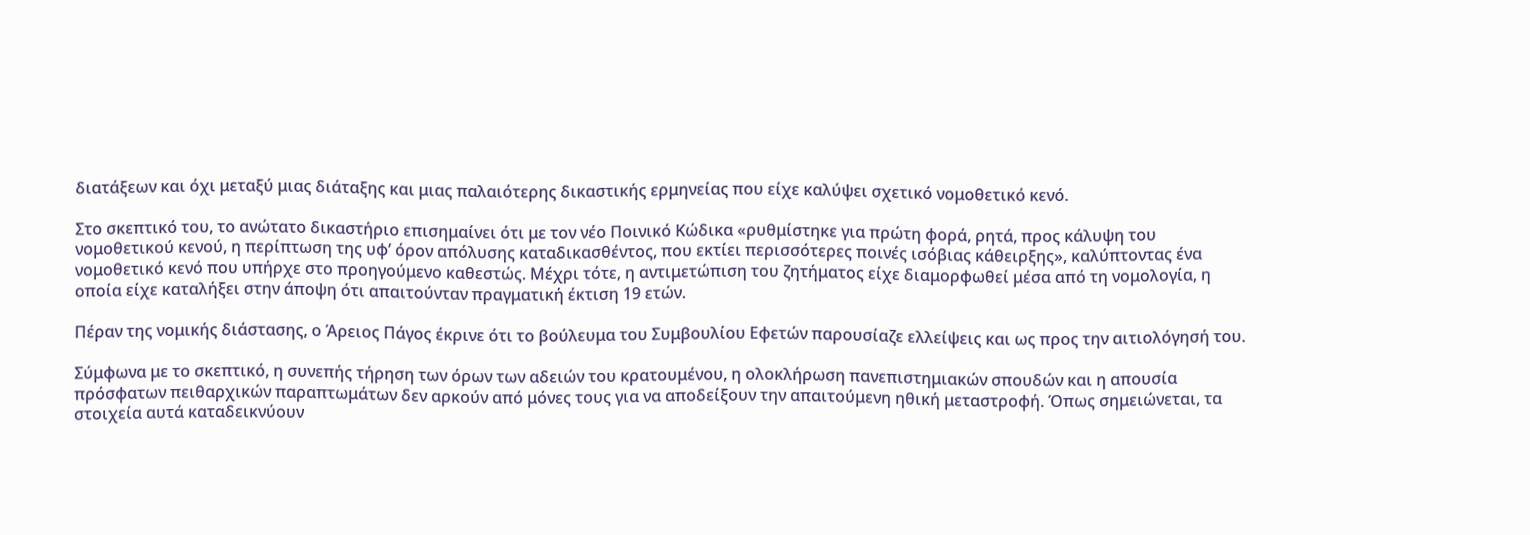διατάξεων και όχι μεταξύ μιας διάταξης και μιας παλαιότερης δικαστικής ερμηνείας που είχε καλύψει σχετικό νομοθετικό κενό.

Στο σκεπτικό του, το ανώτατο δικαστήριο επισημαίνει ότι με τον νέο Ποινικό Κώδικα «ρυθμίστηκε για πρώτη φορά, ρητά, προς κάλυψη του νομοθετικού κενού, η περίπτωση της υφ’ όρον απόλυσης καταδικασθέντος, που εκτίει περισσότερες ποινές ισόβιας κάθειρξης», καλύπτοντας ένα νομοθετικό κενό που υπήρχε στο προηγούμενο καθεστώς. Μέχρι τότε, η αντιμετώπιση του ζητήματος είχε διαμορφωθεί μέσα από τη νομολογία, η οποία είχε καταλήξει στην άποψη ότι απαιτούνταν πραγματική έκτιση 19 ετών.

Πέραν της νομικής διάστασης, ο Άρειος Πάγος έκρινε ότι το βούλευμα του Συμβουλίου Εφετών παρουσίαζε ελλείψεις και ως προς την αιτιολόγησή του.

Σύμφωνα με το σκεπτικό, η συνεπής τήρηση των όρων των αδειών του κρατουμένου, η ολοκλήρωση πανεπιστημιακών σπουδών και η απουσία πρόσφατων πειθαρχικών παραπτωμάτων δεν αρκούν από μόνες τους για να αποδείξουν την απαιτούμενη ηθική μεταστροφή. Όπως σημειώνεται, τα στοιχεία αυτά καταδεικνύουν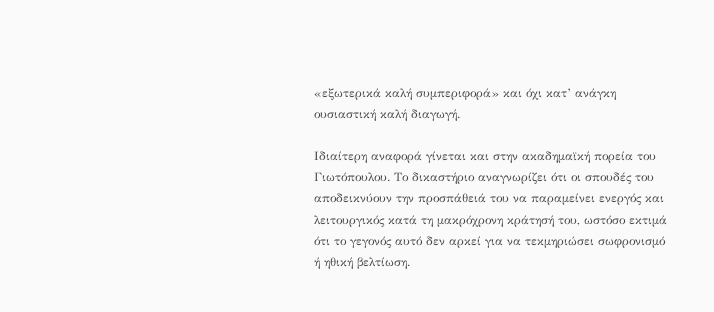«εξωτερικά καλή συμπεριφορά» και όχι κατ’ ανάγκη ουσιαστική καλή διαγωγή.

Ιδιαίτερη αναφορά γίνεται και στην ακαδημαϊκή πορεία του Γιωτόπουλου. Το δικαστήριο αναγνωρίζει ότι οι σπουδές του αποδεικνύουν την προσπάθειά του να παραμείνει ενεργός και λειτουργικός κατά τη μακρόχρονη κράτησή του, ωστόσο εκτιμά ότι το γεγονός αυτό δεν αρκεί για να τεκμηριώσει σωφρονισμό ή ηθική βελτίωση.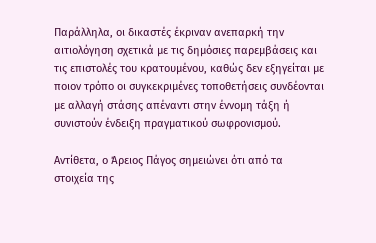Παράλληλα, οι δικαστές έκριναν ανεπαρκή την αιτιολόγηση σχετικά με τις δημόσιες παρεμβάσεις και τις επιστολές του κρατουμένου, καθώς δεν εξηγείται με ποιον τρόπο οι συγκεκριμένες τοποθετήσεις συνδέονται με αλλαγή στάσης απέναντι στην έννομη τάξη ή συνιστούν ένδειξη πραγματικού σωφρονισμού.

Αντίθετα, ο Άρειος Πάγος σημειώνει ότι από τα στοιχεία της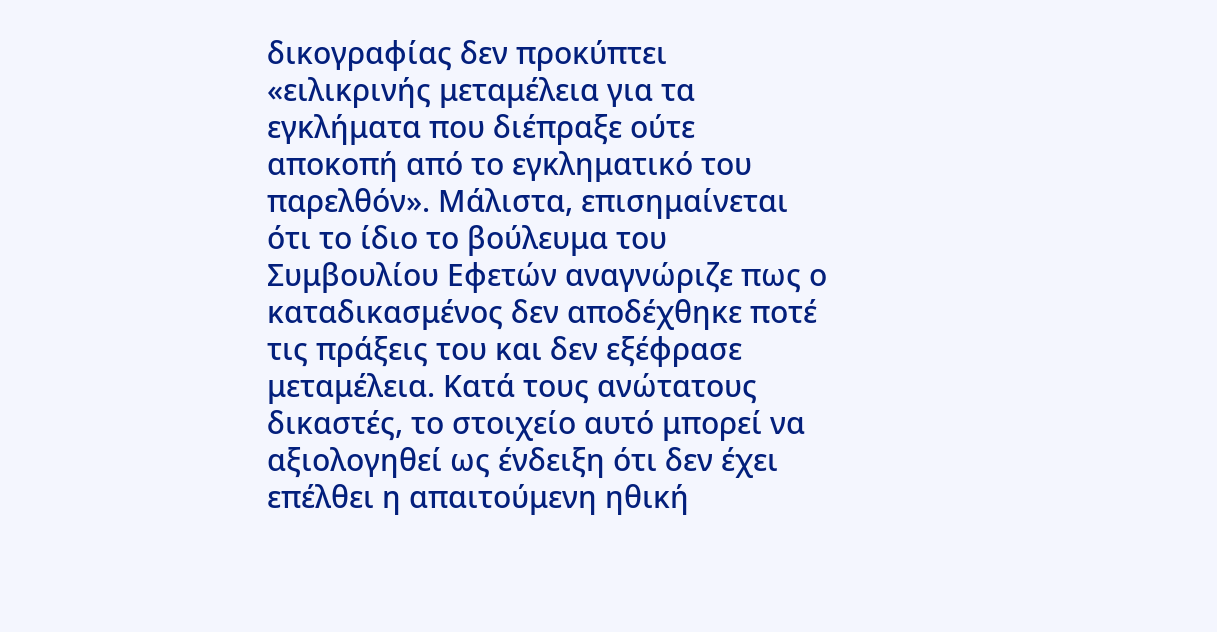δικογραφίας δεν προκύπτει «ειλικρινής μεταμέλεια για τα εγκλήματα που διέπραξε ούτε αποκοπή από το εγκληματικό του παρελθόν». Μάλιστα, επισημαίνεται ότι το ίδιο το βούλευμα του Συμβουλίου Εφετών αναγνώριζε πως ο καταδικασμένος δεν αποδέχθηκε ποτέ τις πράξεις του και δεν εξέφρασε μεταμέλεια. Κατά τους ανώτατους δικαστές, το στοιχείο αυτό μπορεί να αξιολογηθεί ως ένδειξη ότι δεν έχει επέλθει η απαιτούμενη ηθική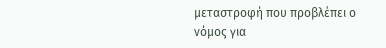μεταστροφή που προβλέπει ο νόμος για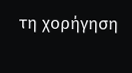τη χορήγηση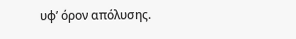υφ’ όρον απόλυσης.